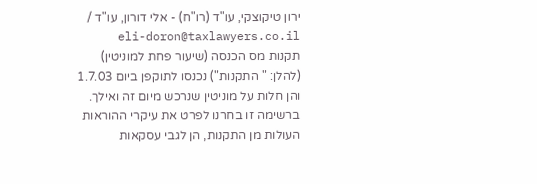ירון טיקוצקי, עו"ד (רו"ח) - אלי דורון, עו"ד / eli-doron@taxlawyers.co.il
תקנות מס הכנסה (שיעור פחת למוניטין) (להלן: " התקנות") נכנסו לתוקפן ביום 1.7.03 והן חלות על מוניטין שנרכש מיום זה ואילך. ברשימה זו בחרנו לפרט את עיקרי ההוראות העולות מן התקנות, הן לגבי עסקאות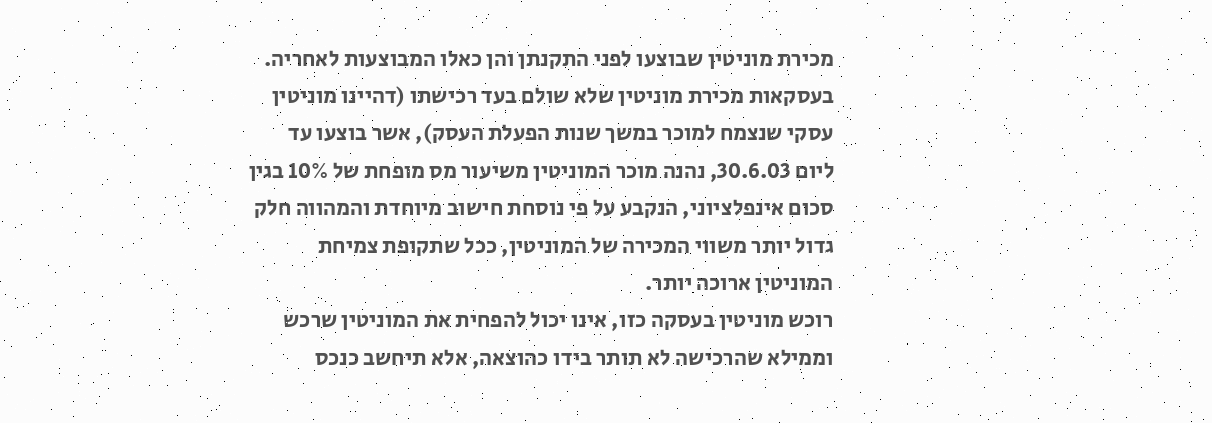מכירת מוניטין שבוצעו לפני התקנתן והן כאלו המבוצעות לאחריה.
בעסקאות מכירת מוניטין שלא שולם בעד רכישתו (דהיינו מוניטין עסקי שנצמח למוכר במשך שנות הפעלת העסק), אשר בוצעו עד ליום 30.6.03, נהנה מוכר המוניטין משיעור מס מופחת של 10% בגין סכום אינפלציוני, הנקבע על פי נוסחת חישוב מיוחדת והמהווה חלק גדול יותר משווי המכירה של המוניטין, ככל שתקופת צמיחת המוניטין ארוכה יותר.
רוכש מוניטין בעסקה כזו, אינו יכול להפחית את המוניטין שרכש וממילא שהרכישה לא תותר בידו כהוצאה, אלא תיחשב כנכס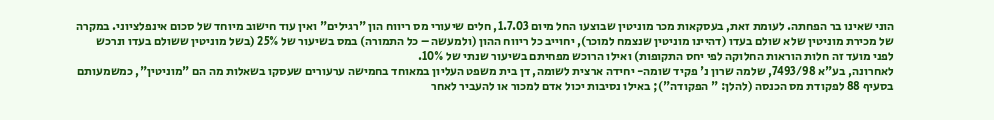הוני שאינו בר הפחתה. לעומת זאת, בעסקאות מכר מוניטין שבוצעו החל מיום 1.7.03, חלים שיעורי מס ריווח הון "רגילים" ואין עוד חישוב מיוחד של סכום אינפלציוני. במקרה של מכירת מוניטין שלא שולם בעדו (דהיינו מוניטין שנצמח למוכר), יחוייב כל ריווח ההון (ולמעשה – כל התמורה) במס בשיעור של 25% (בשל מוניטין ששולם בעדו ונרכש לפני מועד זה חלות הוראות החלוקה לפי יחס התקופות) ואילו הרוכש מפחיתם בשיעור שנתי של 10%.
לאחרונה, בע"א 7493/98, שלמה שרון נ' פקיד שומה- יחידה ארצית לשומה, דן בית משפט העליון במאוחד בחמישה ערעורים שעסקו בשאלות מה הם "מוניטין", כמשמעותם בסעיף 88 לפקודת מס הכנסה (להלן: " הפקודה"); באילו נסיבות יכול אדם למכור או להעביר לאחר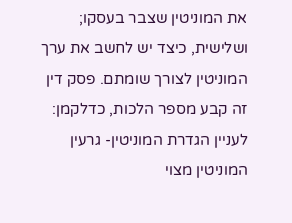את המוניטין שצבר בעסקו; ושלישית, כיצד יש לחשב את ערך המוניטין לצורך שומתם. פסק דין זה קבע מספר הלכות, כדלקמן:
לעניין הגדרת המוניטין- גרעין המוניטין מצוי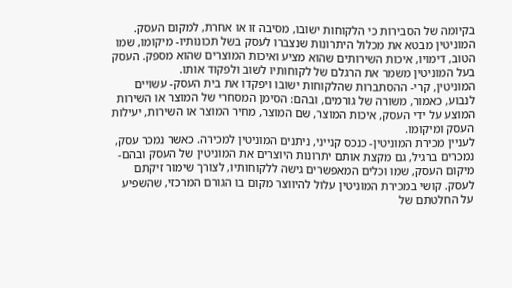בקיומה של הסבירות כי הלקוחות ישובו, מסיבה זו או אחרת, למקום העסק. המוניטין מבטא את מכלול היתרונות שנצברו לעסק בשל תכונותיו- מיקומו, שמו הטוב, דימויו, איכות השירותים שהוא מציע ואיכות המוצרים שהוא מספק. העסק בעל המוניטין משמר את הרגלם של לקוחותיו לשוב ולפקוד אותו.
המוניטין, קרי- ההסתברות שהלקוחות ישובו ויפקדו את בית העסק- עשויים לנבוע, כאמור, משורה של גורמים, ובהם: הסימן המסחרי של המוצר או השירות המוצע על ידי העסק, איכות המוצר, שם המוצר, מחיר המוצר או השירות, יעילות העסק ומיקומו.
לעניין מכירת המוניטין- כנכס קנייני, ניתנים המוניטין למכירה. כאשר נמכר עסק, נמכרים ברגיל, גם מקצת אותם יתרונות היוצרים את המוניטין של העסק ובהם- מיקום העסק, שמו וכלים המאפשרים גישה ללקוחותיו, לצורך שימור זיקתם לעסק. קושי במכירת המוניטין עלול להיווצר מקום בו הגורם המרכזי, שהשפיע על החלטתם של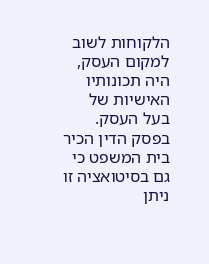הלקוחות לשוב למקום העסק, היה תכונותיו האישיות של בעל העסק. בפסק הדין הכיר בית המשפט כי גם בסיטואציה זו ניתן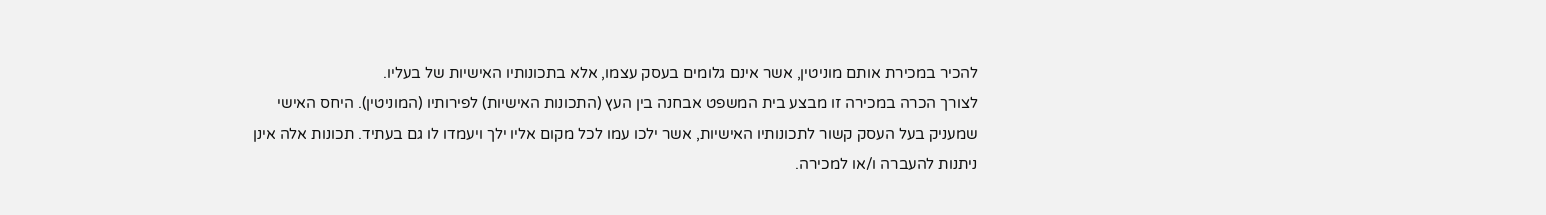להכיר במכירת אותם מוניטין, אשר אינם גלומים בעסק עצמו, אלא בתכונותיו האישיות של בעליו.
לצורך הכרה במכירה זו מבצע בית המשפט אבחנה בין העץ (התכונות האישיות) לפירותיו (המוניטין). היחס האישי שמעניק בעל העסק קשור לתכונותיו האישיות, אשר ילכו עמו לכל מקום אליו ילך ויעמדו לו גם בעתיד. תכונות אלה אינן ניתנות להעברה ו/או למכירה.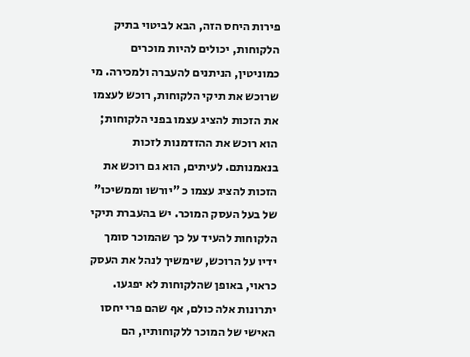פירות היחס הזה, הבא לביטוי בתיק הלקוחות, יכולים להיות מוכרים כמוניטין, הניתנים להעברה ולמכירה. מי שרוכש את תיקי הלקוחות, רוכש לעצמו את הזכות להציג עצמו בפני הלקוחות; הוא רוכש את ההזדמנות לזכות בנאמנותם. לעיתים, הוא גם רוכש את הזכות להציג עצמו כ "יורשו וממשיכו" של בעל העסק המוכר. יש בהעברת תיקי הלקוחות להעיד על כך שהמוכר סומך ידיו על הרוכש, שימשיך לנהל את העסק כראוי, באופן שהלקוחות לא יפגעו. יתרונות אלה כולם, אף שהם פרי יחסו האישי של המוכר ללקוחותיו, הם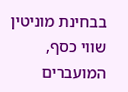בבחינת מוניטין שווי כסף, המועברים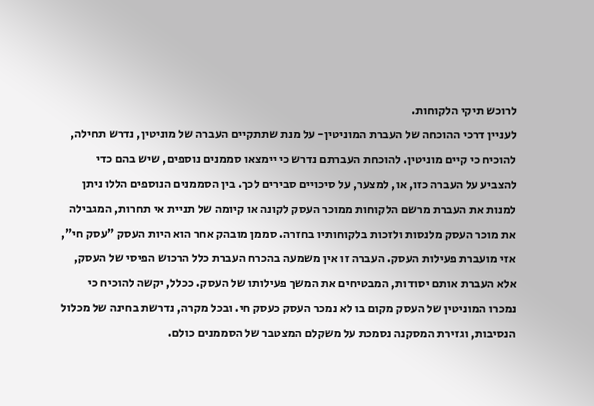לרוכש תיקי הלקוחות.
לעניין דרכי ההוכחה של העברת המוניטין- על מנת שתתקיים העברה של מוניטין, נדרש תחילה, להוכיח כי קיים מוניטין. להוכחת העברתם נדרש כי יימצאו סממנים נוספים, שיש בהם כדי להצביע על העברה כזו, או, למצער, על סיכויים סבירים לכך. בין הסממנים הנוספים הללו ניתן למנות את העברת מרשם הלקוחות ממוכר העסק לקונה או קיומה של תניית אי תחרות, המגבילה את מוכר העסק מלנסות ולזכות בלקוחותיו בחזרה. סממן מובהק אחר הוא היות העסק "עסק חי", אזי מועברת פעילות העסק. העברה זו אין משמעה בהכרח העברת כלל הרכוש הפיסי של העסק, אלא העברת אותם יסודות, המבטיחים את המשך פעילותו של העסק. ככלל, יקשה להוכיח כי נמכרו המוניטין של העסק מקום בו לא נמכר העסק כעסק חי. ובכל מקרה, נדרשת בחינה של מכלול הנסיבות, וגזירת המסקנה נסמכת על משקלם המצטבר של הסממנים כולם.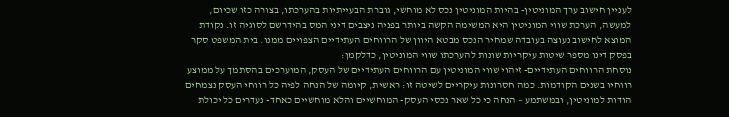לעניין חישוב ערך המוניטין- בהיות המוניטין נכס לא מוחשי, גוברת הבעייתיות בהערכתו, בצורה כזו שכיום, למעשה, הערכת שווי המוניטין היא המשימה הקשה ביותר בפניה ניצבים דיני המס בהידרשם לסוגיה זו. נקודת המוצא לחישוב נעוצה בעובדה שמחיר הנכס מבטא היוון של הרווחים העתידיים הצפויים ממנו. בית המשפט סקר בפסק דינו מספר שיטות עיקריות שונות להערכתו שווי המוניטין, כדלקמן:
נוסחת הרווחים העתידיים- זיהוי שווי המוניטין עם הרווחים העתידיים של העסק, המוערכים בהסתמך על ממוצע רווחיו בשנים הקודמות. כמה חסרונות עיקריים לשיטה זו: ראשית, קיומה של הנחה לפיה כל רווחי העסק נצמחים הודות למוניטין, ובמשתמע – הנחה כי כל שאר נכסי העסק- המוחשיים והלא מוחשיים כאחד- נעדרים כל יכולת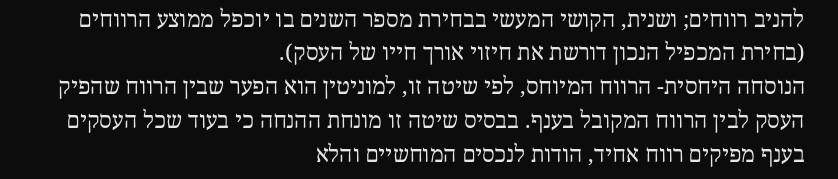להניב רווחים; ושנית, הקושי המעשי בבחירת מספר השנים בו יוכפל ממוצע הרווחים (בחירת המכפיל הנכון דורשת את חיזוי אורך חייו של העסק).
הנוסחה היחסית- הרווח המיוחס, לפי שיטה זו, למוניטין הוא הפער שבין הרווח שהפיק העסק לבין הרווח המקובל בענף. בבסיס שיטה זו מונחת ההנחה כי בעוד שכל העסקים בענף מפיקים רווח אחיד, הודות לנכסים המוחשיים והלא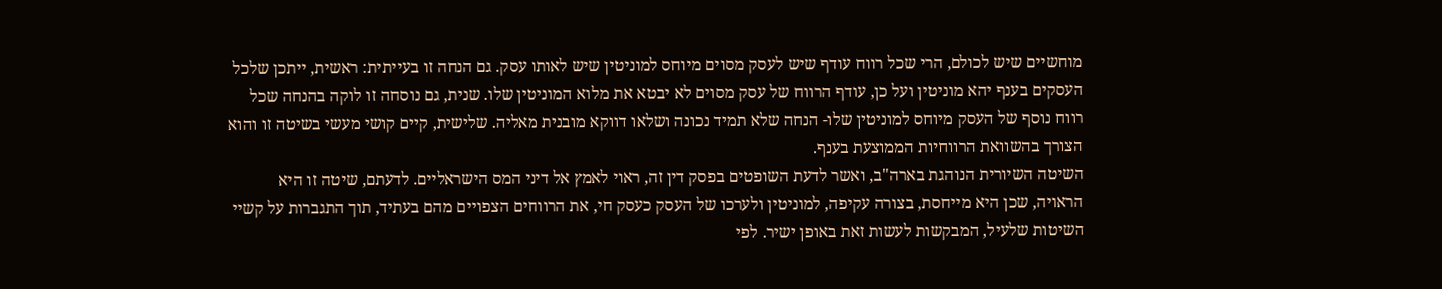מוחשיים שיש לכולם, הרי שכל רווח עודף שיש לעסק מסוים מיוחס למוניטין שיש לאותו עסק. גם הנחה זו בעייתית: ראשית, ייתכן שלכל העסקים בענף יהא מוניטין ועל כן, עודף הרווח של עסק מסוים לא יבטא את מלוא המוניטין שלו. שנית, גם נוסחה זו לוקה בהנחה שכל רווח נוסף של העסק מיוחס למוניטין שלו- הנחה שלא תמיד נכונה ושלאו דווקא מובנית מאליה. שלישית, קיים קושי מעשי בשיטה זו והוא הצורך בהשוואת הרווחיות הממוצעת בענף.
השיטה השיורית הנוהגת בארה"ב, ואשר לדעת השופטים בפסק דין זה, ראוי לאמץ אל דיני המס הישראליים. לדעתם, שיטה זו היא הראויה, שכן היא מייחסת, בצורה עקיפה, למוניטין ולערכו של העסק כעסק חי, את הרווחים הצפויים מהם בעתיד, תוך התגברות על קשיי השיטות שלעיל, המבקשות לעשות זאת באופן ישיר. לפי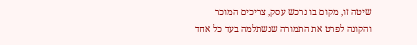שיטה זו, מקום בו נרכש עסק, צריכים המוכר והקונה לפרט את התמורה שנשתלמה בעד כל אחד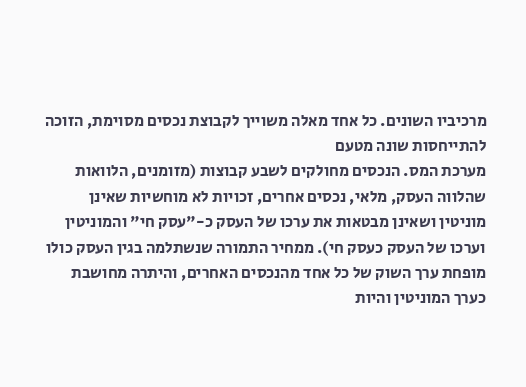מרכיביו השונים. כל אחד מאלה משוייך לקבוצת נכסים מסוימת, הזוכה להתייחסות שונה מטעם
מערכת המס. הנכסים מחולקים לשבע קבוצות (מזומנים, הלוואות שהלווה העסק, מלאי, נכסים אחרים, זכויות לא מוחשיות שאינן מוניטין ושאינן מבטאות את ערכו של העסק כ-"עסק חי" והמוניטין וערכו של העסק כעסק חי). ממחיר התמורה שנשתלמה בגין העסק כולו מופחת ערך השוק של כל אחד מהנכסים האחרים, והיתרה מחושבת כערך המוניטין והיות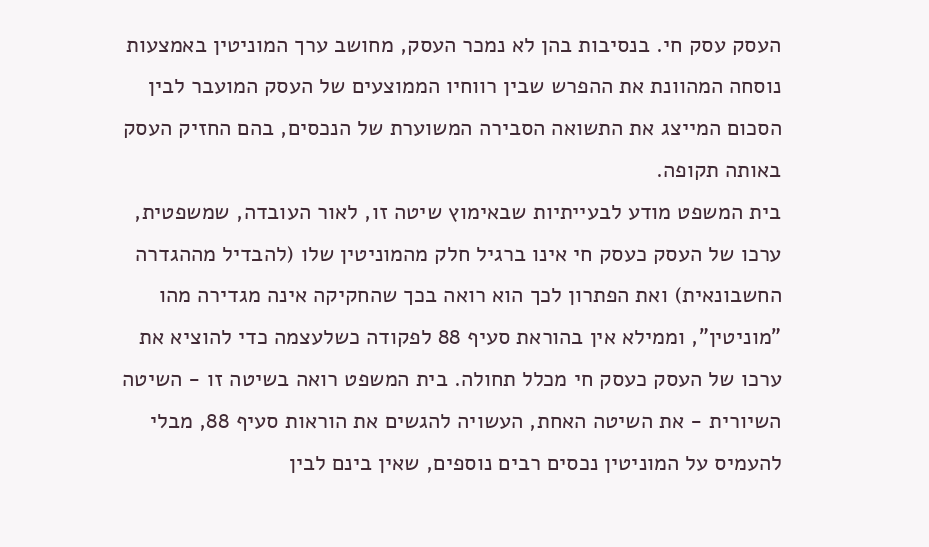העסק עסק חי. בנסיבות בהן לא נמכר העסק, מחושב ערך המוניטין באמצעות נוסחה המהוונת את ההפרש שבין רווחיו הממוצעים של העסק המועבר לבין הסכום המייצג את התשואה הסבירה המשוערת של הנכסים, בהם החזיק העסק באותה תקופה.
בית המשפט מודע לבעייתיות שבאימוץ שיטה זו, לאור העובדה, שמשפטית, ערכו של העסק כעסק חי אינו ברגיל חלק מהמוניטין שלו (להבדיל מההגדרה החשבונאית) ואת הפתרון לכך הוא רואה בכך שהחקיקה אינה מגדירה מהו "מוניטין", וממילא אין בהוראת סעיף 88 לפקודה כשלעצמה כדי להוציא את ערכו של העסק כעסק חי מכלל תחולה. בית המשפט רואה בשיטה זו - השיטה השיורית - את השיטה האחת, העשויה להגשים את הוראות סעיף 88, מבלי להעמיס על המוניטין נכסים רבים נוספים, שאין בינם לבין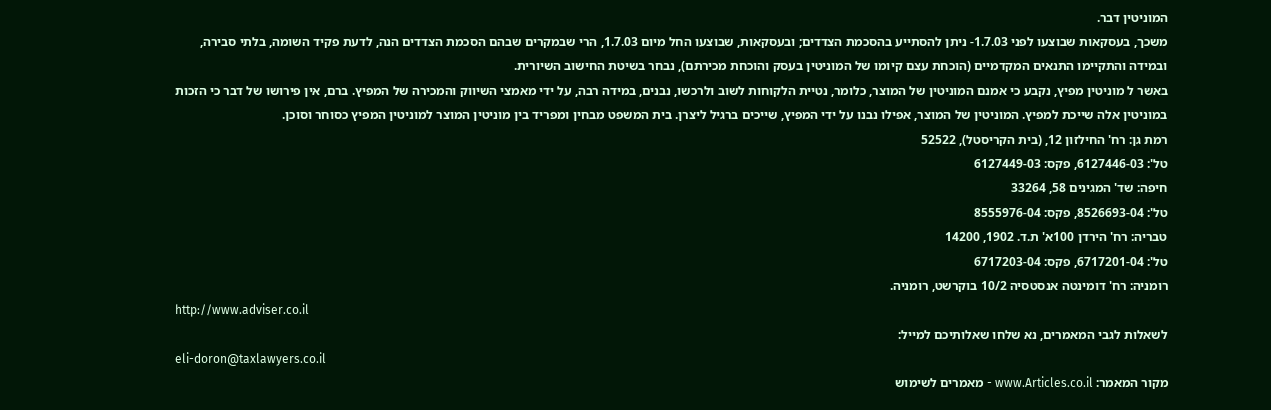המוניטין דבר.
משכך, בעסקאות שבוצעו לפני 1.7.03- ניתן להסתייע בהסכמת הצדדים; ובעסקאות, שבוצעו החל מיום 1.7.03, הרי שבמקרים שבהם הסכמת הצדדים הנה, לדעת פקיד השומה, בלתי סבירה, ובמידה והתקיימו התנאים המקדמיים (הוכחת עצם קיומו של המוניטין בעסק והוכחת מכירתם), נבחר בשיטת החישוב השיורית.
באשר ל מוניטין מפיץ, נקבע כי אמנם המוניטין של המוצר, כלומר, נטיית הלקוחות לשוב ולרכשו, נבנים, במידה רבה, על ידי מאמצי השיווק והמכירה של המפיץ. ברם, אין פירושו של דבר כי הזכות במוניטין אלה שייכת למפיץ. המוניטין של המוצר, אפילו נבנו על ידי המפיץ, שייכים ברגיל ליצרן. בית המשפט מבחין ומפריד בין מוניטין המוצר למוניטין המפיץ כסוחר וסוכן.
רמת גן: רח' החילזון 12, (בית הקריסטל), 52522
טל': 6127446-03, פקס: 6127449-03
חיפה: שד' המגינים 58, 33264
טל': 8526693-04, פקס: 8555976-04
טבריה: רח' הירדן 100א' ת.ד. 1902, 14200
טל': 6717201-04, פקס: 6717203-04
רומניה: רח' דומינטה אנסטסיה 10/2 בוקרשט, רומניה.
http://www.adviser.co.il
לשאלות לגבי המאמרים, נא שלחו שאלותיכם למייל:
eli-doron@taxlawyers.co.il
מקור המאמר: www.Articles.co.il - מאמרים לשימוש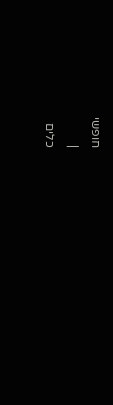חופשי
|
כלים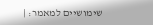שימושיים למאמר: |